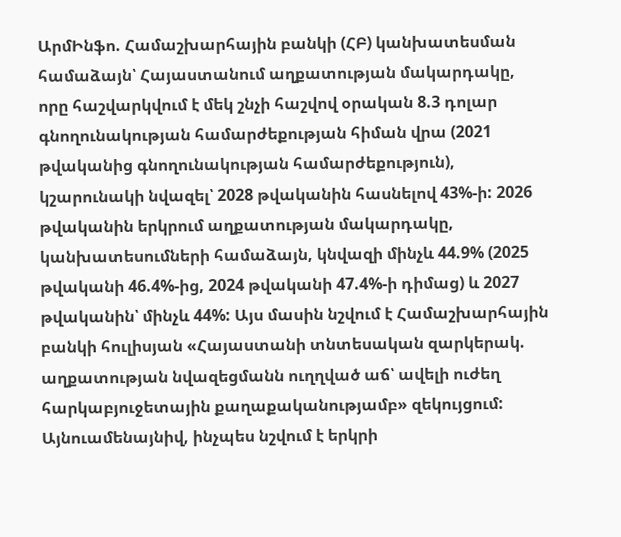ԱրմԻնֆո. Համաշխարհային բանկի (ՀԲ) կանխատեսման համաձայն՝ Հայաստանում աղքատության մակարդակը, որը հաշվարկվում է մեկ շնչի հաշվով օրական 8.3 դոլար գնողունակության համարժեքության հիման վրա (2021 թվականից գնողունակության համարժեքություն), կշարունակի նվազել՝ 2028 թվականին հասնելով 43%-ի: 2026 թվականին երկրում աղքատության մակարդակը, կանխատեսումների համաձայն, կնվազի մինչև 44.9% (2025 թվականի 46.4%-ից, 2024 թվականի 47.4%-ի դիմաց) և 2027 թվականին՝ մինչև 44%: Այս մասին նշվում է Համաշխարհային բանկի հուլիսյան «Հայաստանի տնտեսական զարկերակ. աղքատության նվազեցմանն ուղղված աճ՝ ավելի ուժեղ հարկաբյուջետային քաղաքականությամբ» զեկույցում:
Այնուամենայնիվ, ինչպես նշվում է երկրի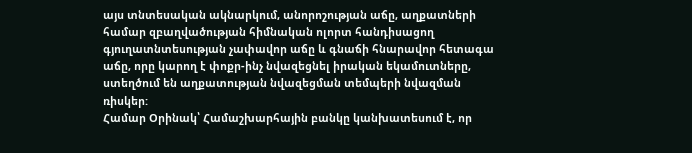այս տնտեսական ակնարկում, անորոշության աճը, աղքատների համար զբաղվածության հիմնական ոլորտ հանդիսացող գյուղատնտեսության չափավոր աճը և գնաճի հնարավոր հետագա աճը, որը կարող է փոքր-ինչ նվազեցնել իրական եկամուտները, ստեղծում են աղքատության նվազեցման տեմպերի նվազման ռիսկեր:
Համար Օրինակ՝ Համաշխարհային բանկը կանխատեսում է, որ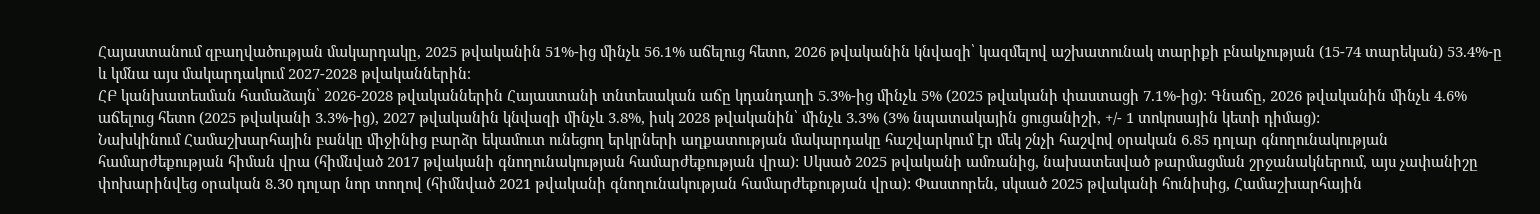Հայաստանում զբաղվածության մակարդակը, 2025 թվականին 51%-ից մինչև 56.1% աճելուց հետո, 2026 թվականին կնվազի՝ կազմելով աշխատունակ տարիքի բնակչության (15-74 տարեկան) 53.4%-ը և կմնա այս մակարդակում 2027-2028 թվականներին։
ՀԲ կանխատեսման համաձայն՝ 2026-2028 թվականներին Հայաստանի տնտեսական աճը կդանդաղի 5.3%-ից մինչև 5% (2025 թվականի փաստացի 7.1%-ից)։ Գնաճը, 2026 թվականին մինչև 4.6% աճելուց հետո (2025 թվականի 3.3%-ից), 2027 թվականին կնվազի մինչև 3.8%, իսկ 2028 թվականին՝ մինչև 3.3% (3% նպատակային ցուցանիշի, +/- 1 տոկոսային կետի դիմաց):
Նախկինում Համաշխարհային բանկը միջինից բարձր եկամուտ ունեցող երկրների աղքատության մակարդակը հաշվարկում էր մեկ շնչի հաշվով օրական 6.85 դոլար գնողունակության համարժեքության հիման վրա (հիմնված 2017 թվականի գնողունակության համարժեքության վրա): Սկսած 2025 թվականի ամռանից, նախատեսված թարմացման շրջանակներում, այս չափանիշը փոխարինվեց օրական 8.30 դոլար նոր տողով (հիմնված 2021 թվականի գնողունակության համարժեքության վրա): Փաստորեն, սկսած 2025 թվականի հունիսից, Համաշխարհային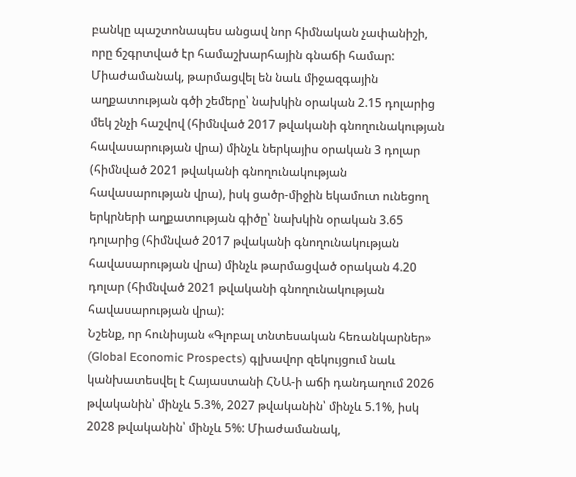բանկը պաշտոնապես անցավ նոր հիմնական չափանիշի, որը ճշգրտված էր համաշխարհային գնաճի համար: Միաժամանակ, թարմացվել են նաև միջազգային աղքատության գծի շեմերը՝ նախկին օրական 2.15 դոլարից մեկ շնչի հաշվով (հիմնված 2017 թվականի գնողունակության հավասարության վրա) մինչև ներկայիս օրական 3 դոլար (հիմնված 2021 թվականի գնողունակության հավասարության վրա), իսկ ցածր-միջին եկամուտ ունեցող երկրների աղքատության գիծը՝ նախկին օրական 3.65 դոլարից (հիմնված 2017 թվականի գնողունակության հավասարության վրա) մինչև թարմացված օրական 4.20 դոլար (հիմնված 2021 թվականի գնողունակության հավասարության վրա):
Նշենք, որ հունիսյան «Գլոբալ տնտեսական հեռանկարներ» (Global Economic Prospects) գլխավոր զեկույցում նաև կանխատեսվել է Հայաստանի ՀՆԱ-ի աճի դանդաղում 2026 թվականին՝ մինչև 5.3%, 2027 թվականին՝ մինչև 5.1%, իսկ 2028 թվականին՝ մինչև 5%: Միաժամանակ,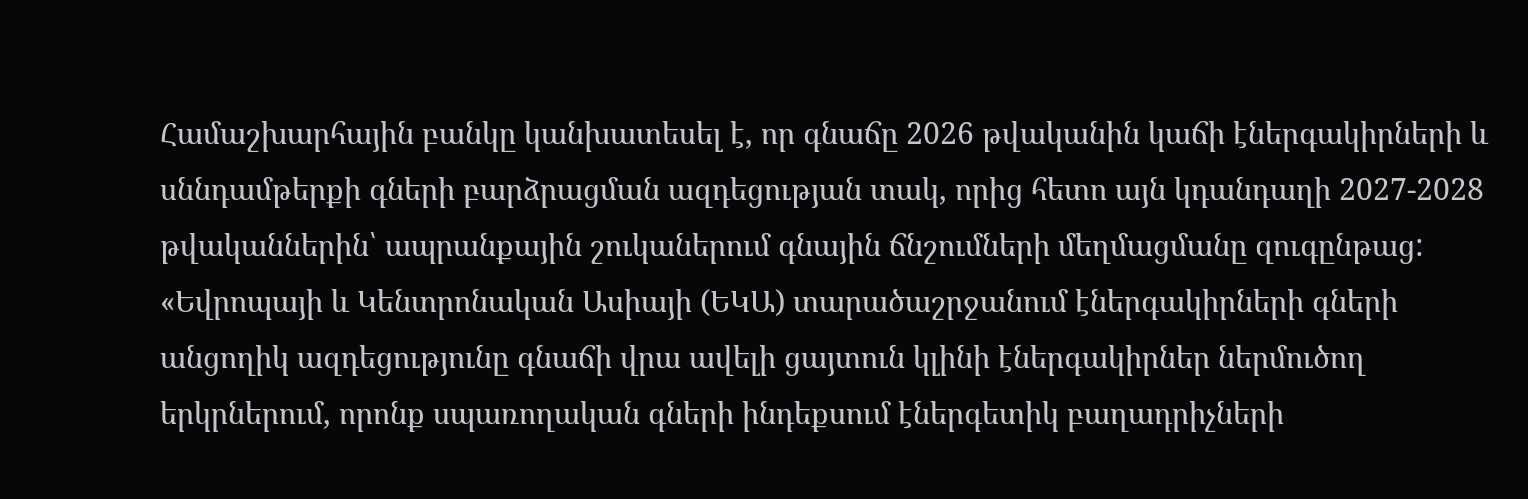Համաշխարհային բանկը կանխատեսել է, որ գնաճը 2026 թվականին կաճի էներգակիրների և սննդամթերքի գների բարձրացման ազդեցության տակ, որից հետո այն կդանդաղի 2027-2028 թվականներին՝ ապրանքային շուկաներում գնային ճնշումների մեղմացմանը զուգընթաց: «Եվրոպայի և Կենտրոնական Ասիայի (ԵԿԱ) տարածաշրջանում էներգակիրների գների անցողիկ ազդեցությունը գնաճի վրա ավելի ցայտուն կլինի էներգակիրներ ներմուծող երկրներում, որոնք սպառողական գների ինդեքսում էներգետիկ բաղադրիչների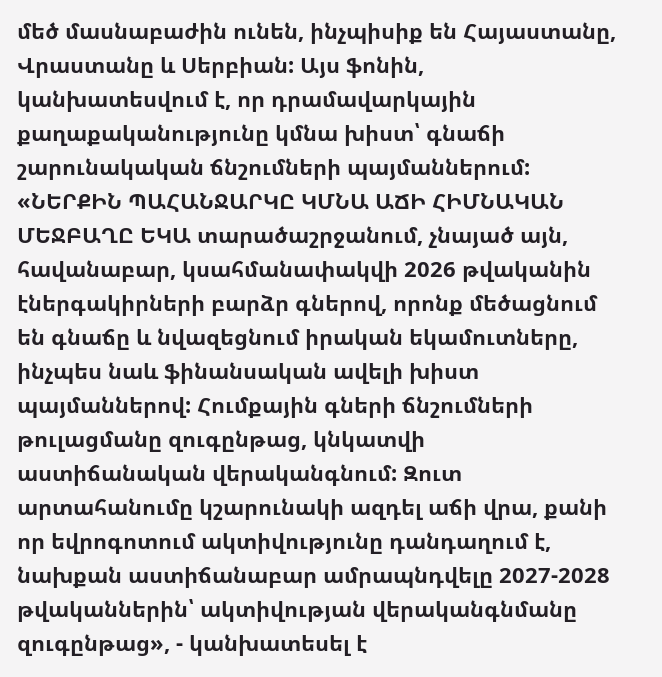մեծ մասնաբաժին ունեն, ինչպիսիք են Հայաստանը, Վրաստանը և Սերբիան: Այս ֆոնին, կանխատեսվում է, որ դրամավարկային քաղաքականությունը կմնա խիստ՝ գնաճի շարունակական ճնշումների պայմաններում: «ՆԵՐՔԻՆ ՊԱՀԱՆՋԱՐԿԸ ԿՄՆԱ ԱՃԻ ՀԻՄՆԱԿԱՆ ՄԵՋԲԱՂԸ ԵԿԱ տարածաշրջանում, չնայած այն, հավանաբար, կսահմանափակվի 2026 թվականին էներգակիրների բարձր գներով, որոնք մեծացնում են գնաճը և նվազեցնում իրական եկամուտները, ինչպես նաև ֆինանսական ավելի խիստ պայմաններով: Հումքային գների ճնշումների թուլացմանը զուգընթաց, կնկատվի աստիճանական վերականգնում: Զուտ արտահանումը կշարունակի ազդել աճի վրա, քանի որ եվրոգոտում ակտիվությունը դանդաղում է, նախքան աստիճանաբար ամրապնդվելը 2027-2028 թվականներին՝ ակտիվության վերականգնմանը զուգընթաց», - կանխատեսել է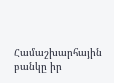Համաշխարհային բանկը իր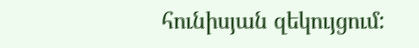հունիսյան զեկույցում: